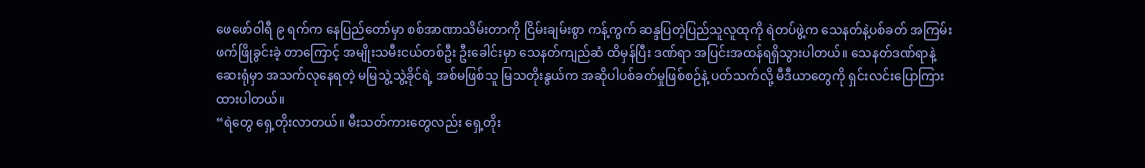ဖေဖော်ဝါရီ ၉ ရက်က နေပြည်တော်မှာ စစ်အာဏာသိမ်းတာကို ငြိမ်းချမ်းစွာ ကန့်ကွက် ဆန္ဒပြတဲ့ပြည်သူလူထုကို ရဲတပ်ဖွဲ့က သေနတ်နဲ့ပစ်ခတ် အကြမ်းဖက်ဖြိုခွင်းခဲ့ တာကြောင့် အမျိုးသမီးငယ်တစ်ဦး ဦးခေါင်းမှာ သေနတ်ကျည်ဆံ ထိမှန်ပြီး ဒဏ်ရာ အပြင်းအထန်ရရှိသွားပါတယ်။ သေနတ်ဒဏ်ရာနဲ့ ဆေးရုံမှာ အသက်လုနေရတဲ့ မမြသွဲ့သွဲ့ခိုင်ရဲ့ အစ်မဖြစ်သူ မြသတိုးနွယ်က အဆိုပါပစ်ခတ်မှုဖြစ်စဉ်နဲ့ ပတ်သက်လို့ မီဒီယာတွေကို ရှင်းလင်းပြောကြားထားပါတယ်။
“ရဲတွေ ရှေ့တိုးလာတယ်။ မီးသတ်ကားတွေလည်း ရှေ့တိုး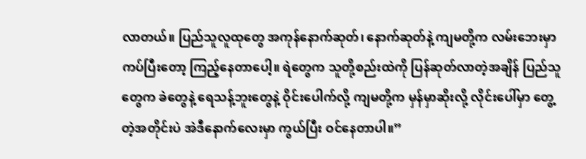လာတယ်။ ပြည်သူလူထုတွေ အကုန်နောက်ဆုတ်၊ နောက်ဆုတ်နဲ့ ကျမတို့က လမ်းဘေးမှာ ကပ်ပြီးတော့ ကြည့်နေတာပေါ့။ ရဲတွေက သူတို့စည်းထဲကို ပြန်ဆုတ်လာတဲ့အချိန် ပြည်သူတွေက ခဲတွေနဲ့ ရေသန့်ဘူးတွေနဲ့ ဝိုင်းပေါက်လို့ ကျမတို့က မှန်မှာဆိုးလို့ လိုင်းပေါ်မှာ တွေ့တဲ့အတိုင်းပဲ အဲဒီနောက်လေးမှာ ကွယ်ပြီး ဝင်နေတာပါ။”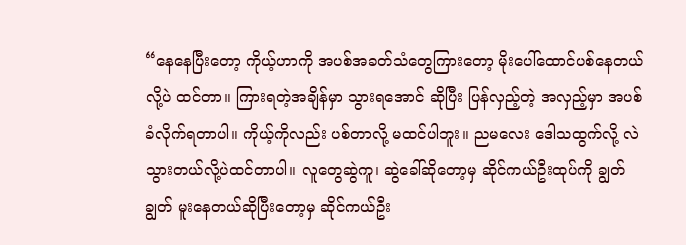“နေနေပြီးတော့ ကိုယ့်ဟာကို အပစ်အခတ်သံတွေကြားတော့ မိုးပေါ်ထောင်ပစ်နေတယ်လို့ပဲ ထင်တာ။ ကြားရတဲ့အချိန်မှာ သွားရအောင် ဆိုပြီး ပြန်လှည့်တဲ့ အလှည့်မှာ အပစ်ခံလိုက်ရတာပါ။ ကိုယ့်ကိုလည်း ပစ်တာလို့ မထင်ပါဘူး။ ညမလေး ဒေါသထွက်လို့ လဲသွားတယ်လို့ပဲထင်တာပါ။ လူတွေဆွဲကူ၊ ဆွဲခေါ်ဆိုတော့မှ ဆိုင်ကယ်ဦးထုပ်ကို ချွတ်ချွတ် မူးနေတယ်ဆိုပြီးတော့မှ ဆိုင်ကယ်ဦး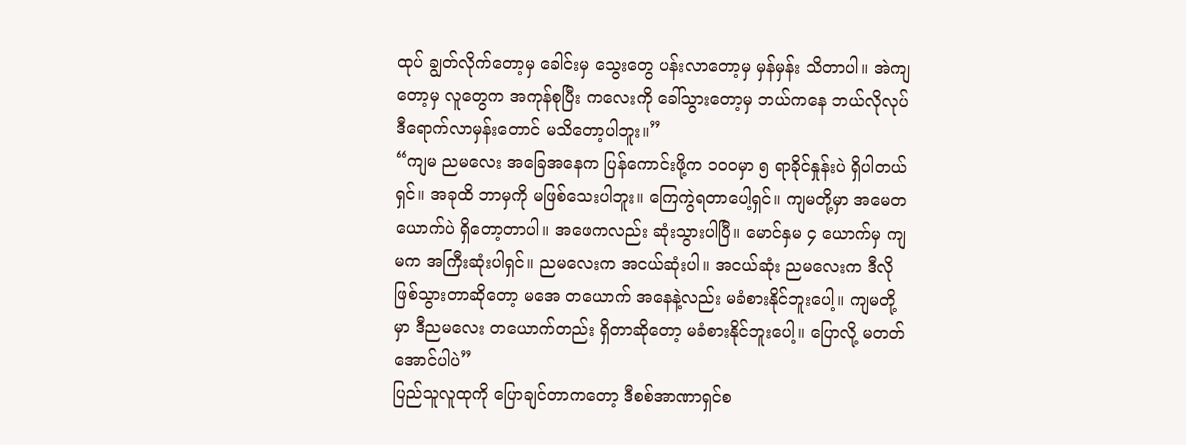ထုပ် ချွတ်လိုက်တော့မှ ခေါင်းမှ သွေးတွေ ပန်းလာတော့မှ မှန်မှန်း သိတာပါ။ အဲကျတော့မှ လူတွေက အကုန်စုပြီး ကလေးကို ခေါ်သွားတော့မှ ဘယ်ကနေ ဘယ်လိုလုပ် ဒီရောက်လာမှန်းတောင် မသိတော့ပါဘူး။”
“ကျမ ညမလေး အခြေအနေက ပြန်ကောင်းဖို့က ၁၀၀မှာ ၅ ရာခိုင်နှုန်းပဲ ရှိပါတယ်ရှင်။ အခုထိ ဘာမှကို မဖြစ်သေးပါဘူး။ ကြေကွဲရတာပေါ့ရှင်။ ကျမတို့မှာ အမေတယောက်ပဲ ရှိတော့တာပါ။ အဖေကလည်း ဆုံးသွားပါပြီ။ မောင်နှမ ၄ ယောက်မှ ကျမက အကြီးဆုံးပါရှင်။ ညမလေးက အငယ်ဆုံးပါ။ အငယ်ဆုံး ညမလေးက ဒီလို ဖြစ်သွားတာဆိုတော့ မအေ တယောက် အနေနဲ့လည်း မခံစားနိုင်ဘူးပေါ့။ ကျမတို့မှာ ဒီညမလေး တယောက်တည်း ရှိတာဆိုတော့ မခံစားနိုင်ဘူးပေါ့။ ပြောလို့ မတတ်အောင်ပါပဲ”
ပြည်သူလူထုကို ပြောချင်တာကတော့ ဒီစစ်အာဏာရှင်စ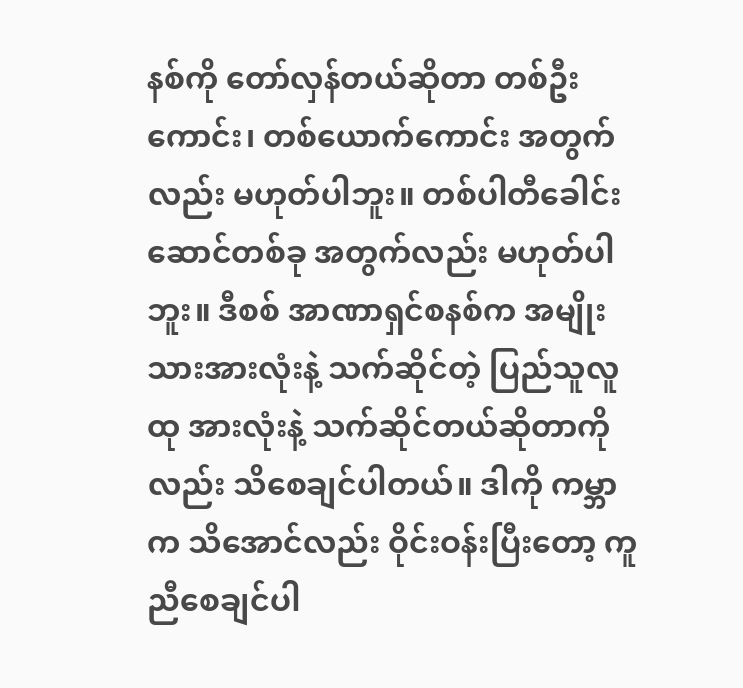နစ်ကို တော်လှန်တယ်ဆိုတာ တစ်ဦး ကောင်း၊ တစ်ယောက်ကောင်း အတွက်လည်း မဟုတ်ပါဘူး။ တစ်ပါတီခေါင်းဆောင်တစ်ခု အတွက်လည်း မဟုတ်ပါဘူး။ ဒီစစ် အာဏာရှင်စနစ်က အမျိုးသားအားလုံးနဲ့ သက်ဆိုင်တဲ့ ပြည်သူလူထု အားလုံးနဲ့ သက်ဆိုင်တယ်ဆိုတာကိုလည်း သိစေချင်ပါတယ်။ ဒါကို ကမ္ဘာက သိအောင်လည်း ဝိုင်းဝန်းပြီးတော့ ကူညီစေချင်ပါ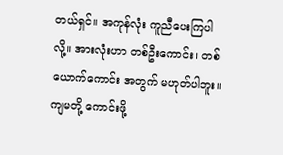တယ်ရှင်။ အကုန်လုံး ကူညီပေးကြပါလို့။ အားလုံးဟာ တစ်ဦးကောင်း၊ တစ်ယောက်ကောင်း အတွက် မဟုတ်ပါဘူး။ ကျမတို့ ကောင်းဖို့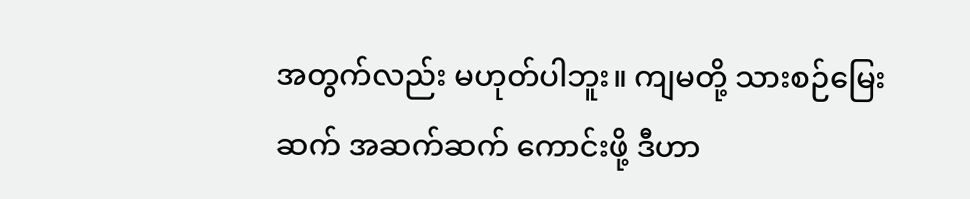အတွက်လည်း မဟုတ်ပါဘူး။ ကျမတို့ သားစဉ်မြေးဆက် အဆက်ဆက် ကောင်းဖို့ ဒီဟာ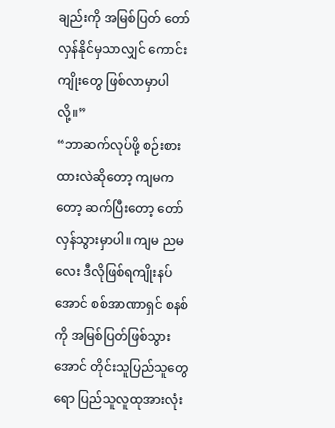ချည်းကို အမြစ်ပြတ် တော်လှန်နိုင်မှသာလျှင် ကောင်းကျိုးတွေ ဖြစ်လာမှာပါလို့။”
“ဘာဆက်လုပ်ဖို့ စဉ်းစားထားလဲဆိုတော့ ကျမကတော့ ဆက်ပြီးတော့ တော်လှန်သွားမှာပါ။ ကျမ ညမလေး ဒီလိုဖြစ်ရကျိုးနပ်အောင် စစ်အာဏာရှင် စနစ်ကို အမြစ်ပြတ်ဖြစ်သွားအောင် တိုင်းသူပြည်သူတွေရော ပြည်သူလူထုအားလုံး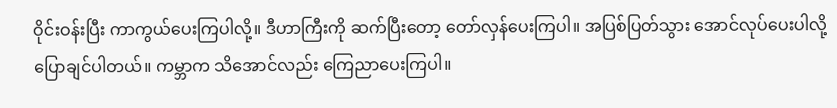ဝိုင်းဝန်းပြီး ကာကွယ်ပေးကြပါလို့။ ဒီဟာကြီးကို ဆက်ပြီးတော့ တော်လှန်ပေးကြပါ။ အပြစ်ပြတ်သွား အောင်လုပ်ပေးပါလို့ ပြောချင်ပါတယ်။ ကမ္ဘာက သိအောင်လည်း ကြေညာပေးကြပါ။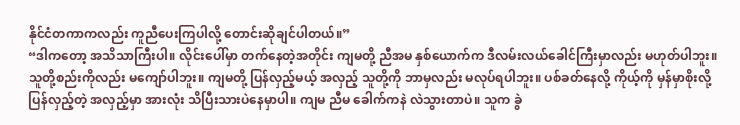နိုင်ငံတကာကလည်း ကူညီပေးကြပါလို့ တောင်းဆိုချင်ပါတယ်။”
“ဒါကတော့ အသိသာကြီးပါ။ လိုင်းပေါ်မှာ တက်နေတဲ့အတိုင်း ကျမတို့ ညီအမ နှစ်ယောက်က ဒီလမ်းလယ်ခေါင်ကြီးမှာလည်း မဟုတ်ပါဘူး။ သူတို့စည်းကိုလည်း မကျော်ပါဘူး။ ကျမတို့ ပြန်လှည့်မယ့် အလှည့် သူတို့ကို ဘာမှလည်း မလုပ်ရပါဘူး။ ပစ်ခတ်နေလို့ ကိုယ့်ကို မှန်မှာစိုးလို့ ပြန်လှည့်တဲ့ အလှည့်မှာ အားလုံး သိပြီးသားပဲနေမှာပါ။ ကျမ ညီမ ခေါက်ကနဲ လဲသွားတာပဲ။ သူက ခွဲ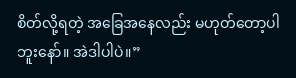စိတ်လို့ရတဲ့ အခြေအနေလည်း မဟုတ်တော့ပါဘူးနော်။ အဲဒါပါပဲ။”